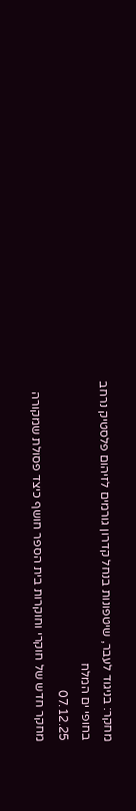מחקר: בניגוד לעבר, שיטפונות בנחל קדרון גורמים לזיהום פלסטיק נרחב בחופי ים המלח
07.12.25
מחקר חדש של חוקרי וחוקרות בית הספר חושף כיצד פסולת שמקורה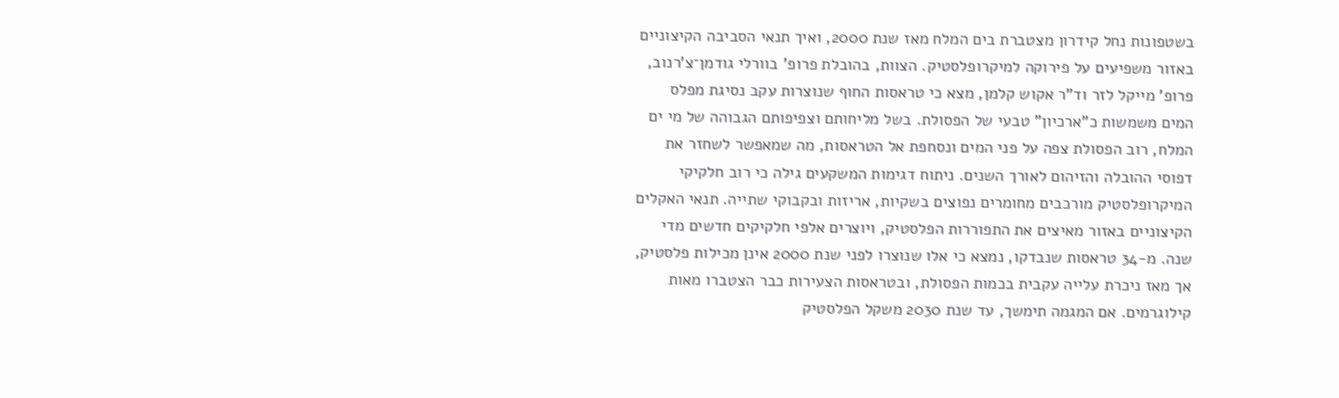בשטפונות נחל קידרון מצטברת בים המלח מאז שנת 2000, ואיך תנאי הסביבה הקיצוניים באזור משפיעים על פירוקה למיקרופלסטיק. הצוות, בהובלת פרופ' בוורלי גודמן־צ'רנוב, פרופ' מייקל לזר וד"ר אקוש קלמן, מצא כי טראסות החוף שנוצרות עקב נסיגת מפלס המים משמשות כ"ארכיון" טבעי של הפסולת. בשל מליחותם וצפיפותם הגבוהה של מי ים המלח, רוב הפסולת צפה על פני המים ונסחפת אל הטראסות, מה שמאפשר לשחזר את דפוסי ההובלה והזיהום לאורך השנים. ניתוח דגימות המשקעים גילה כי רוב חלקיקי המיקרופלסטיק מורכבים מחומרים נפוצים בשקיות, אריזות ובקבוקי שתייה. תנאי האקלים הקיצוניים באזור מאיצים את התפוררות הפלסטיק, ויוצרים אלפי חלקיקים חדשים מדי שנה. מ-34 טראסות שנבדקו, נמצא כי אלו שנוצרו לפני שנת 2000 אינן מכילות פלסטיק, אך מאז ניכרת עלייה עקבית בכמות הפסולת, ובטראסות הצעירות כבר הצטברו מאות קילוגרמים. אם המגמה תימשך, עד שנת 2030 משקל הפלסטיק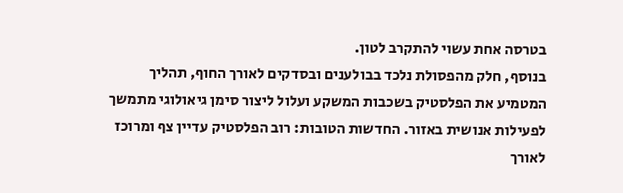בטרסה אחת עשוי להתקרב לטון.
בנוסף, חלק מהפסולת נלכד בבולענים ובסדקים לאורך החוף, תהליך המטמיע את הפלסטיק בשכבות המשקע ועלול ליצור סימן גיאולוגי מתמשך לפעילות אנושית באזור. החדשות הטובות: רוב הפלסטיק עדיין צף ומרוכז לאורך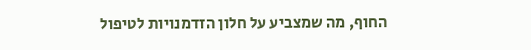החוף, מה שמצביע על חלון הזדמנויות לטיפול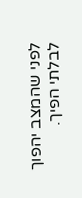לפני שהמצב יהפוך לבלתי הפיך.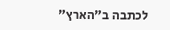לכתבה ב"הארץ"